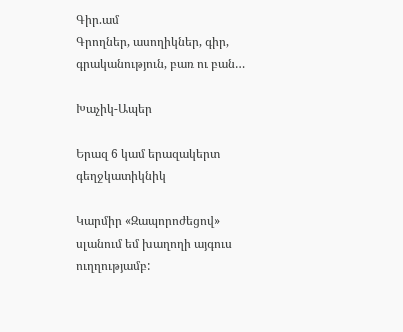Գիր.ամ
Գրողներ, ասողիկներ, գիր, գրականություն, բառ ու բան…

Խաչիկ-Ապեր

Երազ 6 կամ երազակերտ գեղջկատիկնիկ

Կարմիր «Զապորոժեցով» սլանում եմ խաղողի այգուս ուղղությամբ: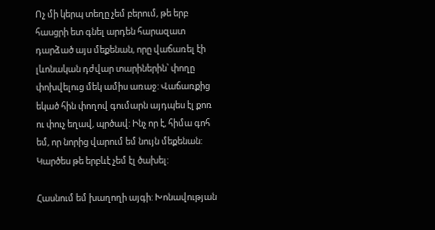Ոչ մի կերպ տեղը չեմ բերում, թե երբ հասցրի ետ գնել արդեն հարազատ դարձած այս մեքենան, որը վաճառել էի լևոնական դժվար տարիներին՝ փողը փոխվելուց մեկ ամիս առաջ: Վաճառքից եկած հին փողով գումարն այդպես էլ քոռ ու փուչ եղավ, պրծավ: Ինչ որ է, հիմա գոհ եմ, որ նորից վարում եմ նույն մեքենան: Կարծես թե երբևէ չեմ էլ ծախել:

Հասնում եմ խաղողի այգի: Խոնավության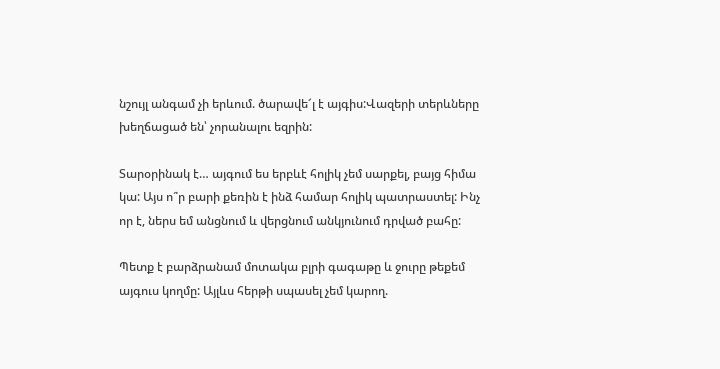նշույլ անգամ չի երևում. ծարավե՜լ է այգիս:Վազերի տերևները խեղճացած են՝ չորանալու եզրին:

Տարօրինակ է… այգում ես երբևէ հոլիկ չեմ սարքել, բայց հիմա կա: Այս ո՞ր բարի քեռին է ինձ համար հոլիկ պատրաստել: Ինչ որ է, ներս եմ անցնում և վերցնում անկյունում դրված բահը:

Պետք է բարձրանամ մոտակա բլրի գագաթը և ջուրը թեքեմ այգուս կողմը: Այլևս հերթի սպասել չեմ կարող.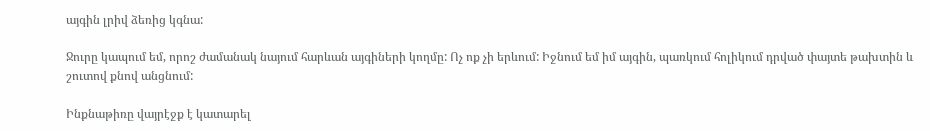այգին լրիվ ձեռից կգնա:

Ջուրը կապում եմ, որոշ ժամանակ նայում հարևան այգիների կողմը: Ոչ ոք չի երևում: Իջնում եմ իմ այգին, պառկում հոլիկում դրված փայտե թախտին և շուտով քնով անցնում:

Ինքնաթիռը վայրէջք է կատարել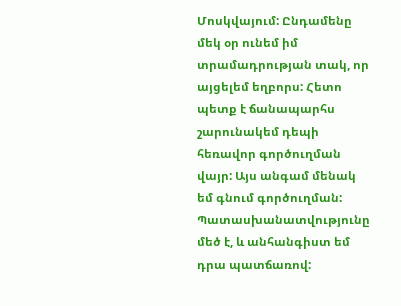Մոսկվայում: Ընդամենը մեկ օր ունեմ իմ տրամադրության տակ, որ այցելեմ եղբորս: Հետո պետք է ճանապարհս շարունակեմ դեպի հեռավոր գործուղման վայր: Այս անգամ մենակ եմ գնում գործուղման: Պատասխանատվությունը մեծ է, և անհանգիստ եմ դրա պատճառով: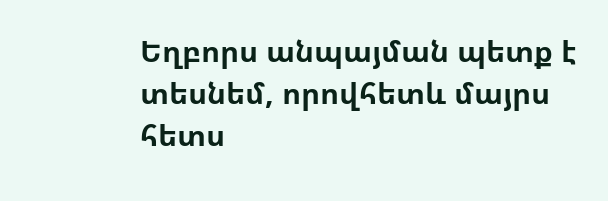Եղբորս անպայման պետք է տեսնեմ, որովհետև մայրս հետս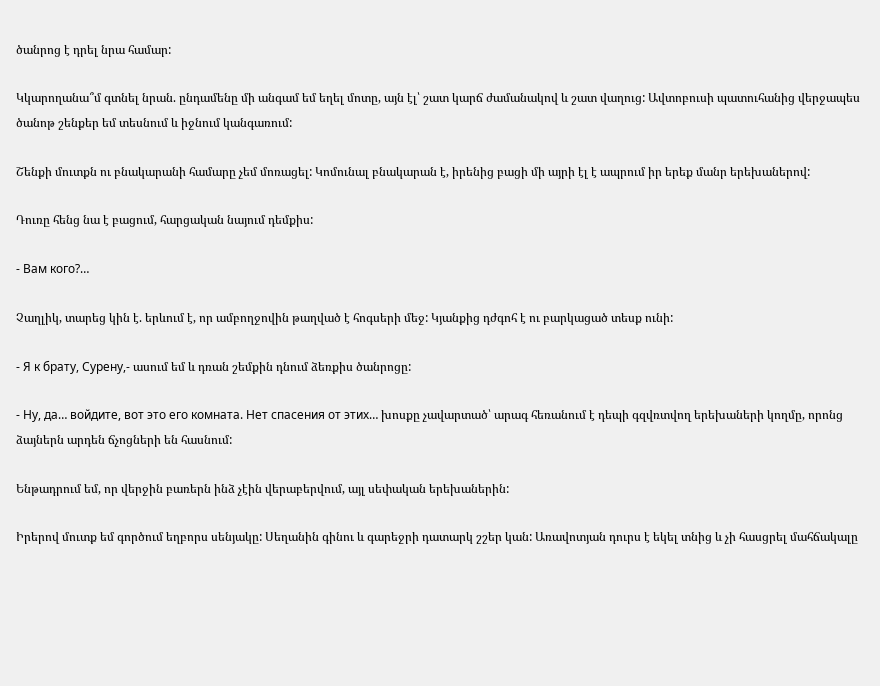ծանրոց է դրել նրա համար:

Կկարողանա՞մ գտնել նրան. ընդամենը մի անգամ եմ եղել մոտը, այն էլ՝ շատ կարճ ժամանակով և շատ վաղուց: Ավտոբուսի պատուհանից վերջապես ծանոթ շենքեր եմ տեսնում և իջնում կանգառում:

Շենքի մուտքն ու բնակարանի համարը չեմ մոռացել: Կոմունալ բնակարան է, իրենից բացի մի այրի էլ է ապրում իր երեք մանր երեխաներով:

Դուռը հենց նա է բացում, հարցական նայում դեմքիս:

- Вам кого?…

Չաղլիկ, տարեց կին է. երևում է, որ ամբողջովին թաղված է հոգսերի մեջ: Կյանքից դժգոհ է ու բարկացած տեսք ունի:

- Я к брату, Сурену,- ասում եմ և դռան շեմքին դնում ձեռքիս ծանրոցը:

- Ну, да… войдите, вот это его комната. Нет спасения от этих… խոսքը չավարտած՝ արագ հեռանում է դեպի գզվռտվող երեխաների կողմը, որոնց ձայներն արդեն ճչոցների են հասնում:

Ենթադրում եմ, որ վերջին բառերն ինձ չէին վերաբերվում, այլ սեփական երեխաներին:

Իրերով մուտք եմ գործում եղբորս սենյակը: Սեղանին գինու և գարեջրի դատարկ շշեր կան: Առավոտյան դուրս է եկել տնից և չի հասցրել մահճակալը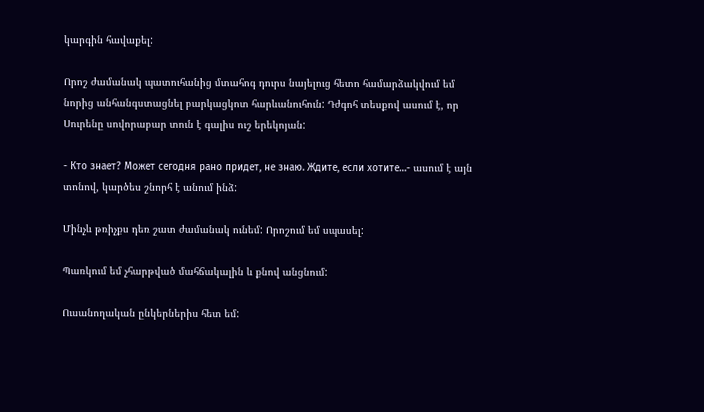կարգին հավաքել:

Որոշ ժամանակ պատուհանից մտահոգ դուրս նայելուց հետո համարձակվում եմ նորից անհանգստացնել բարկացկոտ հարևանուհուն: Դժգոհ տեսքով ասում է, որ Սուրենը սովորաբար տուն է գալիս ուշ երեկոյան:

- Кто знает? Может сегодня рано придет, не знаю. Ждите, если хотите…- ասում է այն տոնով, կարծես շնորհ է անում ինձ:

Մինչև թռիչքս դեռ շատ ժամանակ ունեմ: Որոշում եմ սպասել:

Պառկում եմ չհարթված մահճակալին և քնով անցնում:

Ուսանողական ընկերներիս հետ եմ: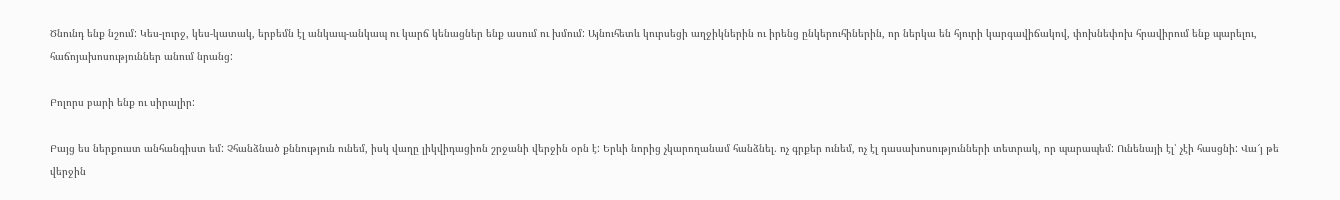Ծնունդ ենք նշում: Կես-լուրջ, կես-կատակ, երբեմն էլ անկապ-անկապ ու կարճ կենացներ ենք ասում ու խմում: Այնուհետև կուրսեցի աղջիկներին ու իրենց ընկերուհիներին, որ ներկա են հյուրի կարգավիճակով, փոխնեփոխ հրավիրում ենք պարելու, հաճոյախոսություններ անում նրանց:

Բոլորս բարի ենք ու սիրալիր:

Բայց ես ներքուստ անհանգիստ եմ: Չհանձնած քննություն ունեմ, իսկ վաղը լիկվիդացիոն շրջանի վերջին օրն է: Երևի նորից չկարողանամ հանձնել. ոչ գրքեր ունեմ, ոչ էլ դասախոսությունների տետրակ, որ պարապեմ: Ունենայի էլ՝ չէի հասցնի: Վա՜յ թե վերջին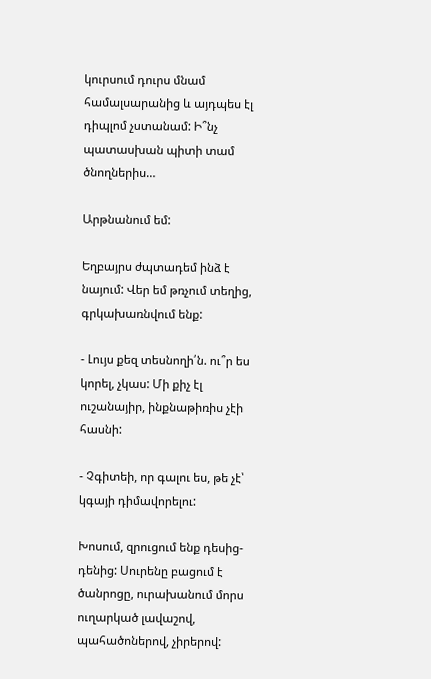կուրսում դուրս մնամ համալսարանից և այդպես էլ դիպլոմ չստանամ: Ի՞նչ պատասխան պիտի տամ ծնողներիս…

Արթնանում եմ:

Եղբայրս ժպտադեմ ինձ է նայում: Վեր եմ թռչում տեղից, գրկախառնվում ենք:

- Լույս քեզ տեսնողի՛ն. ու՞ր ես կորել, չկաս: Մի քիչ էլ ուշանայիր, ինքնաթիռիս չէի հասնի:

- Չգիտեի, որ գալու ես, թե չէ՝ կգայի դիմավորելու:

Խոսում, զրուցում ենք դեսից-դենից: Սուրենը բացում է ծանրոցը, ուրախանում մորս ուղարկած լավաշով, պահածոներով, չիրերով: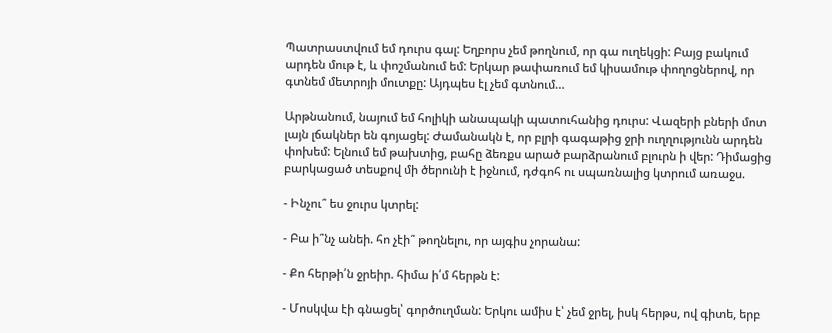Պատրաստվում եմ դուրս գալ: Եղբորս չեմ թողնում, որ գա ուղեկցի: Բայց բակում արդեն մութ է, և փոշմանում եմ: Երկար թափառում եմ կիսամութ փողոցներով, որ գտնեմ մետրոյի մուտքը: Այդպես էլ չեմ գտնում…

Արթնանում, նայում եմ հոլիկի անապակի պատուհանից դուրս: Վազերի բների մոտ լայն լճակներ են գոյացել: Ժամանակն է, որ բլրի գագաթից ջրի ուղղությունն արդեն փոխեմ: Ելնում եմ թախտից, բահը ձեռքս արած բարձրանում բլուրն ի վեր: Դիմացից բարկացած տեսքով մի ծերունի է իջնում, դժգոհ ու սպառնալից կտրում առաջս.

- Ինչու՞ ես ջուրս կտրել:

- Բա ի՞նչ անեի. հո չէի՞ թողնելու, որ այգիս չորանա:

- Քո հերթի՛ն ջրեիր. հիմա ի՛մ հերթն է:

- Մոսկվա էի գնացել՝ գործուղման: Երկու ամիս է՝ չեմ ջրել, իսկ հերթս, ով գիտե, երբ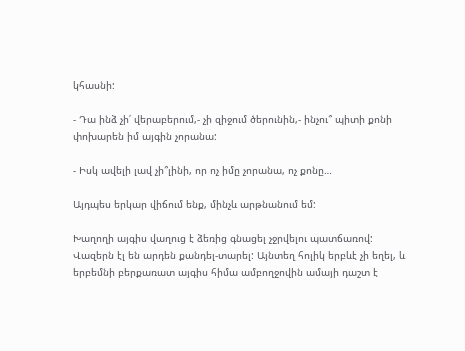կհասնի:

- Դա ինձ չի՛ վերաբերում,- չի զիջում ծերունին,- ինչու՞ պիտի քոնի փոխարեն իմ այգին չորանա:

- Իսկ ավելի լավ չի՞լինի, որ ոչ իմը չորանա, ոչ քոնը…

Այդպես երկար վիճում ենք, մինչև արթնանում եմ:

Խաղողի այգիս վաղուց է ձեռից գնացել չջրվելու պատճառով: Վազերն էլ են արդեն քանդել-տարել: Այնտեղ հոլիկ երբևէ չի եղել, և երբեմնի բերքառատ այգիս հիմա ամբողջովին ամայի դաշտ է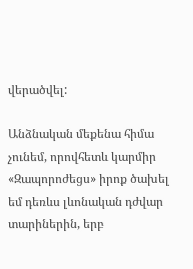վերածվել:

Անձնական մեքենա հիմա չունեմ, որովհետև կարմիր «Զապորոժեցս» իրոք ծախել եմ դեռևս լևոնական դժվար տարիներին, երբ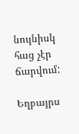նույնիսկ հաց չէր ճարվում:

Եղբայրս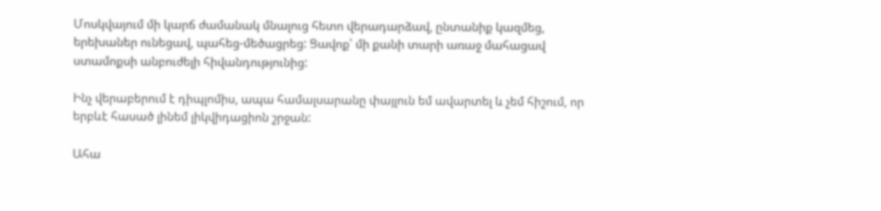Մոսկվայում մի կարճ ժամանակ մնալուց հետո վերադարձավ, ընտանիք կազմեց, երեխաներ ունեցավ, պահեց-մեծացրեց: Ցավոք՝ մի քանի տարի առաջ մահացավ ստամոքսի անբուժելի հիվանդությունից:

Ինչ վերաբերում է դիպլոմիս, ապա համալսարանը փայլուն եմ ավարտել և չեմ հիշում, որ երբևէ հասած լինեմ լիկվիդացիոն շրջան:

Ահա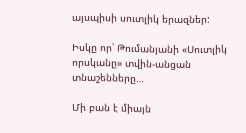այսպիսի սուտլիկ երազներ:

Իսկը որ՝ Թումանյանի «Սուտլիկ որսկանը» տվին-անցան տնաշենները…

Մի բան է միայն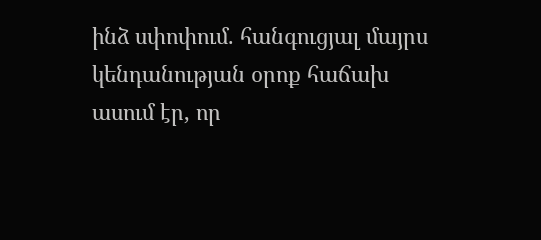ինձ սփոփում. հանգուցյալ մայրս կենդանության օրոք հաճախ ասում էր, որ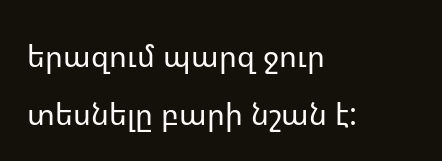երազում պարզ ջուր տեսնելը բարի նշան է: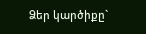Ձեր կարծիքը`